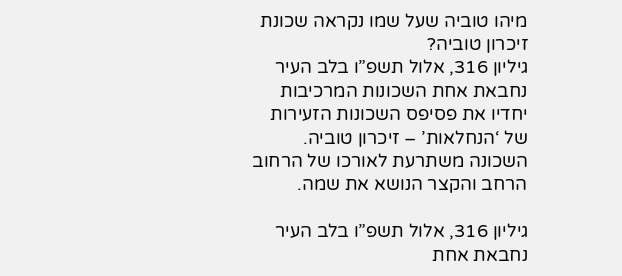מיהו טוביה שעל שמו נקראה שכונת זיכרון טוביה?
גיליון 316, אלול תשפ”ו בלב העיר נחבאת אחת השכונות המרכיבות יחדיו את פסיפס השכונות הזעירות של ‘הנחלאות’ – זיכרון טוביה. השכונה משתרעת לאורכו של הרחוב הרחב והקצר הנושא את שמה.

גיליון 316, אלול תשפ”ו בלב העיר נחבאת אחת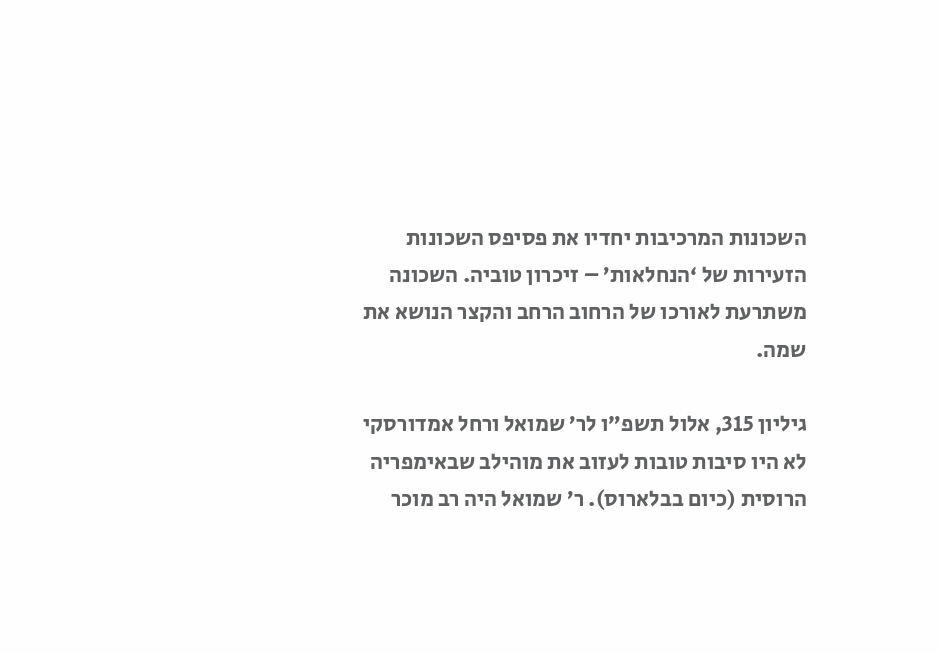השכונות המרכיבות יחדיו את פסיפס השכונות הזעירות של ‘הנחלאות’ – זיכרון טוביה. השכונה משתרעת לאורכו של הרחוב הרחב והקצר הנושא את שמה.

גיליון 315, אלול תשפ”ו לר’ שמואל ורחל אמדורסקי לא היו סיבות טובות לעזוב את מוהילב שבאימפריה הרוסית (כיום בבלארוס). ר’ שמואל היה רב מוכר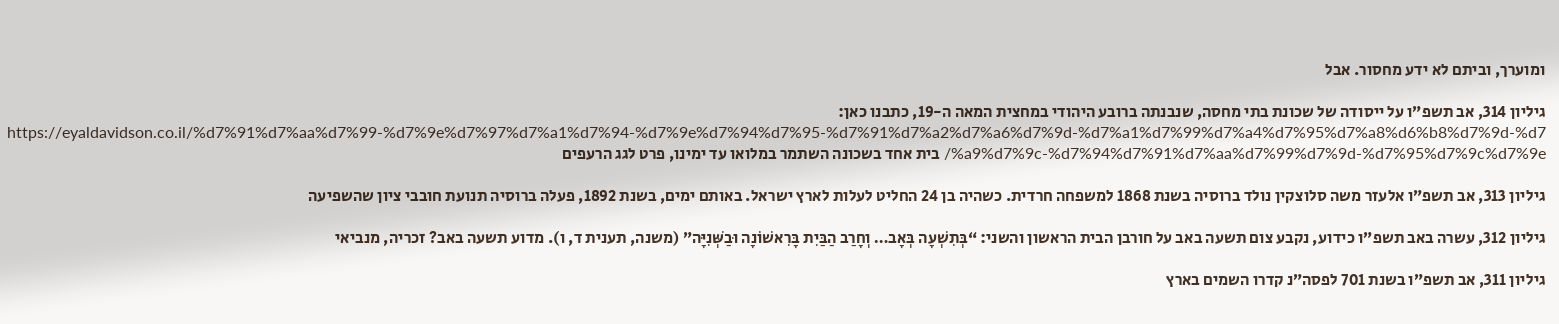ומוערך, וביתם לא ידע מחסור. אבל

גיליון 314, אב תשפ”ו על ייסודה של שכונת בתי מחסה, שנבנתה ברובע היהודי במחצית המאה ה-19, כתבנו כאן: https://eyaldavidson.co.il/%d7%91%d7%aa%d7%99-%d7%9e%d7%97%d7%a1%d7%94-%d7%9e%d7%94%d7%95-%d7%91%d7%a2%d7%a6%d7%9d-%d7%a1%d7%99%d7%a4%d7%95%d7%a8%d6%b8%d7%9d-%d7%a9%d7%9c-%d7%94%d7%91%d7%aa%d7%99%d7%9d-%d7%95%d7%9c%d7%9e/ בית אחד בשכונה השתמר במלואו עד ימינו, פרט לגג הרעפים

גיליון 313, אב תשפ”ו אלעזר משה סלוצקין נולד ברוסיה בשנת 1868 למשפחה חרדית. כשהיה בן 24 החליט לעלות לארץ ישראל. באותם ימים, בשנת 1892, פעלה ברוסיה תנועת חובבי ציון שהשפיעה

גיליון 312, עשרה באב תשפ”ו כידוע, נקבע צום תשעה באב על חורבן הבית הראשון והשני: “בְּתִשְׁעָה בְּאָב… וְחָרַב הַבַּיִת בָּרִאשׁוֹנָה וּבַשְּׁנִיָּה” (משנה, תענית ד, ו). מדוע תשעה באב? זכריה, מנביאי

גיליון 311, אב תשפ”ו בשנת 701 לפסה”נ קדרו השמים בארץ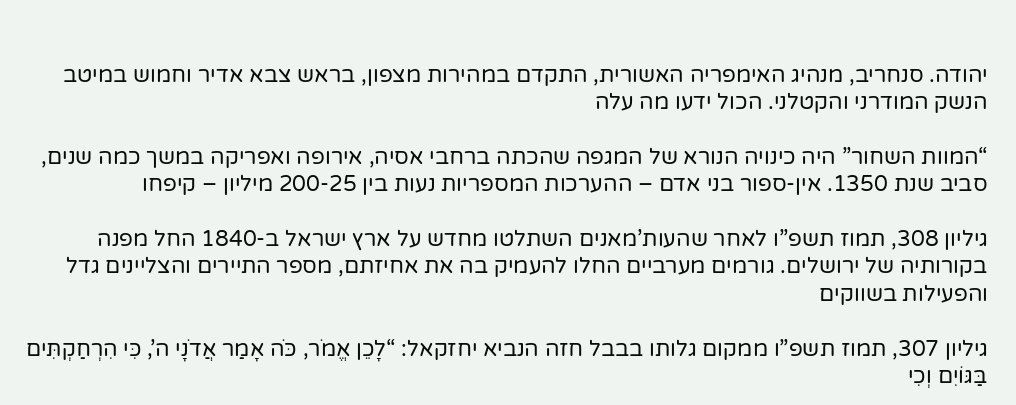יהודה. סנחריב, מנהיג האימפריה האשורית, התקדם במהירות מצפון, בראש צבא אדיר וחמוש במיטב הנשק המודרני והקטלני. הכול ידעו מה עלה

“המוות השחור” היה כינויה הנורא של המגפה שהכתה ברחבי אסיה, אירופה ואפריקה במשך כמה שנים, סביב שנת 1350. אין-ספור בני אדם – ההערכות המספריות נעות בין 200-25 מיליון – קיפחו

גיליון 308, תמוז תשפ”ו לאחר שהעות’מאנים השתלטו מחדש על ארץ ישראל ב-1840 החל מפנה בקורותיה של ירושלים. גורמים מערביים החלו להעמיק בה את אחיזתם, מספר התיירים והצליינים גדל והפעילות בשווקים

גיליון 307, תמוז תשפ”ו ממקום גלותו בבבל חזה הנביא יחזקאל: “לָכֵן אֱמֹר, כֹּה אָמַר אֲדֹנָי ה’, כִּי הִרְחַקְתִּים בַּגּוֹיִם וְכִי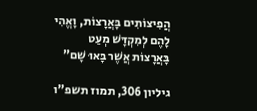הֲפִיצוֹתִים בָּאֲרָצוֹת, וָאֱהִי לָהֶם לְמִקְדָּשׁ מְעַט בָּאֲרָצוֹת אֲשֶׁר בָּאוּ שָׁם”

גיליון 306, תמוז תשפ”ו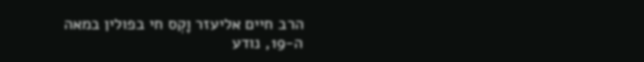הרב חיים אליעזר וָקְס חי בפולין במאה ה-19, נודע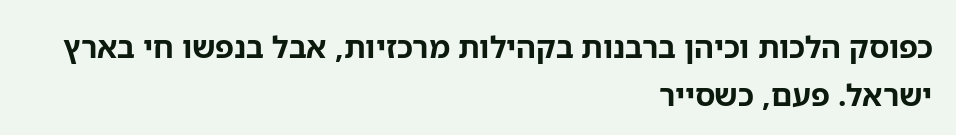כפוסק הלכות וכיהן ברבנות בקהילות מרכזיות, אבל בנפשו חי בארץ ישראל. פעם, כשסייר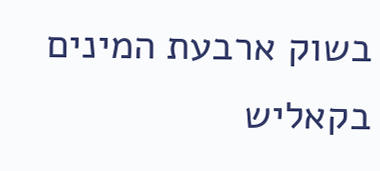בשוק ארבעת המינים בקאליש